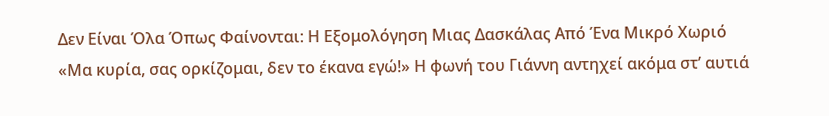Δεν Είναι Όλα Όπως Φαίνονται: Η Εξομολόγηση Μιας Δασκάλας Από Ένα Μικρό Χωριό
«Μα κυρία, σας ορκίζομαι, δεν το έκανα εγώ!» Η φωνή του Γιάννη αντηχεί ακόμα στ’ αυτιά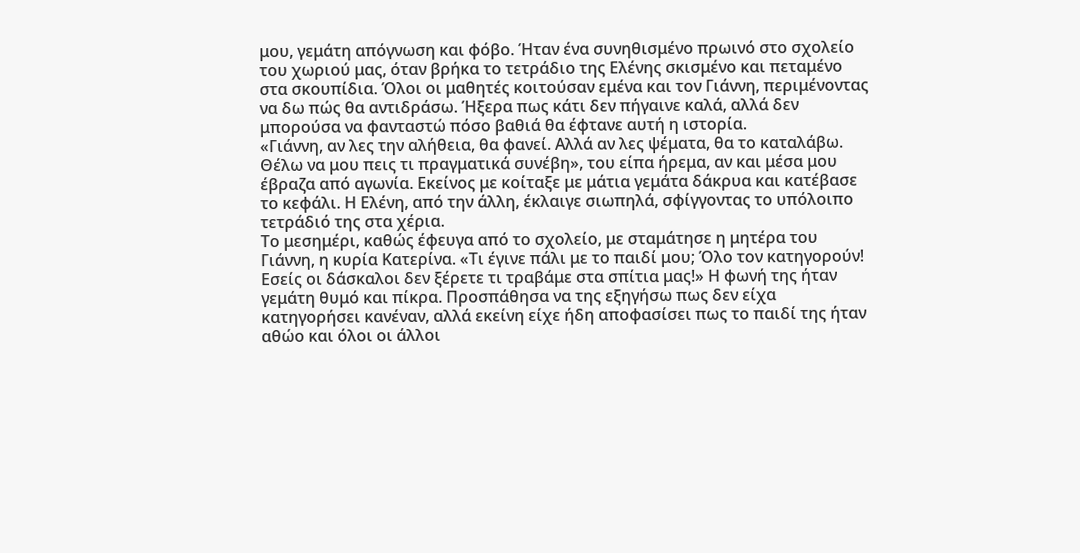μου, γεμάτη απόγνωση και φόβο. Ήταν ένα συνηθισμένο πρωινό στο σχολείο του χωριού μας, όταν βρήκα το τετράδιο της Ελένης σκισμένο και πεταμένο στα σκουπίδια. Όλοι οι μαθητές κοιτούσαν εμένα και τον Γιάννη, περιμένοντας να δω πώς θα αντιδράσω. Ήξερα πως κάτι δεν πήγαινε καλά, αλλά δεν μπορούσα να φανταστώ πόσο βαθιά θα έφτανε αυτή η ιστορία.
«Γιάννη, αν λες την αλήθεια, θα φανεί. Αλλά αν λες ψέματα, θα το καταλάβω. Θέλω να μου πεις τι πραγματικά συνέβη», του είπα ήρεμα, αν και μέσα μου έβραζα από αγωνία. Εκείνος με κοίταξε με μάτια γεμάτα δάκρυα και κατέβασε το κεφάλι. Η Ελένη, από την άλλη, έκλαιγε σιωπηλά, σφίγγοντας το υπόλοιπο τετράδιό της στα χέρια.
Το μεσημέρι, καθώς έφευγα από το σχολείο, με σταμάτησε η μητέρα του Γιάννη, η κυρία Κατερίνα. «Τι έγινε πάλι με το παιδί μου; Όλο τον κατηγορούν! Εσείς οι δάσκαλοι δεν ξέρετε τι τραβάμε στα σπίτια μας!» Η φωνή της ήταν γεμάτη θυμό και πίκρα. Προσπάθησα να της εξηγήσω πως δεν είχα κατηγορήσει κανέναν, αλλά εκείνη είχε ήδη αποφασίσει πως το παιδί της ήταν αθώο και όλοι οι άλλοι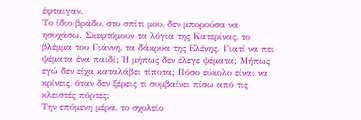έφταιγαν.
Το ίδιο βράδυ, στο σπίτι μου, δεν μπορούσα να ησυχάσω. Σκεφτόμουν τα λόγια της Κατερίνας, το βλέμμα του Γιάννη, τα δάκρυα της Ελένης. Γιατί να πει ψέματα ένα παιδί; Ή μήπως δεν έλεγε ψέματα; Μήπως εγώ δεν είχα καταλάβει τίποτα; Πόσο εύκολο είναι να κρίνεις, όταν δεν ξέρεις τι συμβαίνει πίσω από τις κλειστές πόρτες;
Την επόμενη μέρα, το σχολείο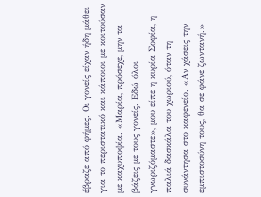έβραζε από φήμες. Οι γονείς είχαν ήδη μάθει για το περιστατικό και κάποιοι με κοιτούσαν με καχυποψία. «Μαρία, πρόσεχε, μην τα βάζεις με τους γονείς. Εδώ όλοι γνωριζόμαστε», μου είπε η κυρία Σοφία, η παλιά δασκάλα του χωριού, όταν τη συνάντησα στο καφενείο. «Αν χάσεις την εμπιστοσύνη τους, θα σε φάνε ζωντανή.»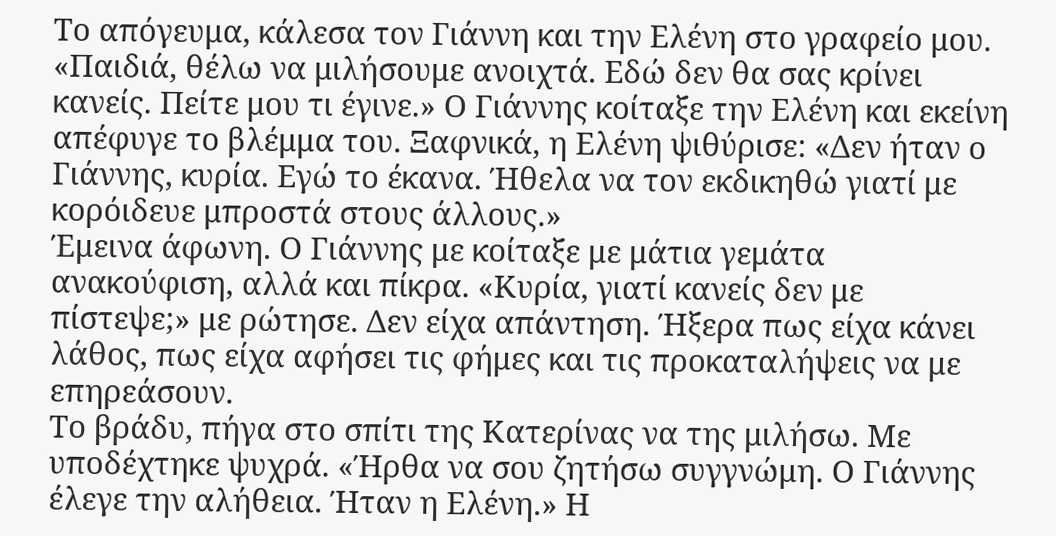Το απόγευμα, κάλεσα τον Γιάννη και την Ελένη στο γραφείο μου. «Παιδιά, θέλω να μιλήσουμε ανοιχτά. Εδώ δεν θα σας κρίνει κανείς. Πείτε μου τι έγινε.» Ο Γιάννης κοίταξε την Ελένη και εκείνη απέφυγε το βλέμμα του. Ξαφνικά, η Ελένη ψιθύρισε: «Δεν ήταν ο Γιάννης, κυρία. Εγώ το έκανα. Ήθελα να τον εκδικηθώ γιατί με κορόιδευε μπροστά στους άλλους.»
Έμεινα άφωνη. Ο Γιάννης με κοίταξε με μάτια γεμάτα ανακούφιση, αλλά και πίκρα. «Κυρία, γιατί κανείς δεν με πίστεψε;» με ρώτησε. Δεν είχα απάντηση. Ήξερα πως είχα κάνει λάθος, πως είχα αφήσει τις φήμες και τις προκαταλήψεις να με επηρεάσουν.
Το βράδυ, πήγα στο σπίτι της Κατερίνας να της μιλήσω. Με υποδέχτηκε ψυχρά. «Ήρθα να σου ζητήσω συγγνώμη. Ο Γιάννης έλεγε την αλήθεια. Ήταν η Ελένη.» Η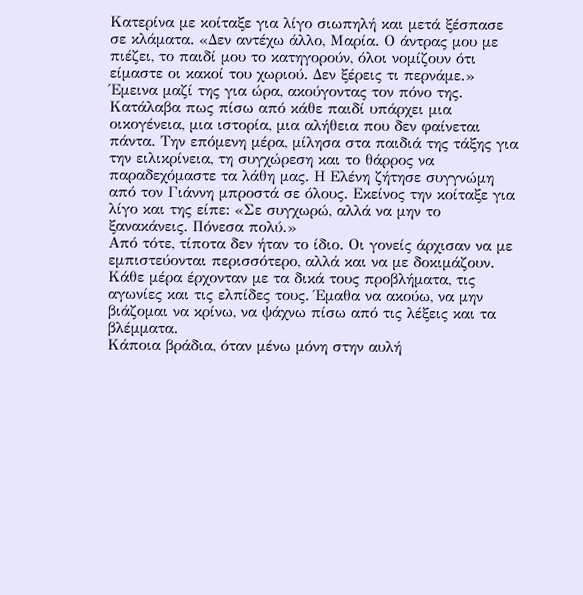Κατερίνα με κοίταξε για λίγο σιωπηλή και μετά ξέσπασε σε κλάματα. «Δεν αντέχω άλλο, Μαρία. Ο άντρας μου με πιέζει, το παιδί μου το κατηγορούν, όλοι νομίζουν ότι είμαστε οι κακοί του χωριού. Δεν ξέρεις τι περνάμε.»
Έμεινα μαζί της για ώρα, ακούγοντας τον πόνο της. Κατάλαβα πως πίσω από κάθε παιδί υπάρχει μια οικογένεια, μια ιστορία, μια αλήθεια που δεν φαίνεται πάντα. Την επόμενη μέρα, μίλησα στα παιδιά της τάξης για την ειλικρίνεια, τη συγχώρεση και το θάρρος να παραδεχόμαστε τα λάθη μας. Η Ελένη ζήτησε συγγνώμη από τον Γιάννη μπροστά σε όλους. Εκείνος την κοίταξε για λίγο και της είπε: «Σε συγχωρώ, αλλά να μην το ξανακάνεις. Πόνεσα πολύ.»
Από τότε, τίποτα δεν ήταν το ίδιο. Οι γονείς άρχισαν να με εμπιστεύονται περισσότερο, αλλά και να με δοκιμάζουν. Κάθε μέρα έρχονταν με τα δικά τους προβλήματα, τις αγωνίες και τις ελπίδες τους. Έμαθα να ακούω, να μην βιάζομαι να κρίνω, να ψάχνω πίσω από τις λέξεις και τα βλέμματα.
Κάποια βράδια, όταν μένω μόνη στην αυλή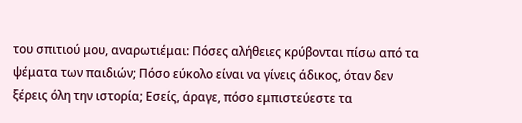του σπιτιού μου, αναρωτιέμαι: Πόσες αλήθειες κρύβονται πίσω από τα ψέματα των παιδιών; Πόσο εύκολο είναι να γίνεις άδικος, όταν δεν ξέρεις όλη την ιστορία; Εσείς, άραγε, πόσο εμπιστεύεστε τα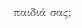παιδιά σας;